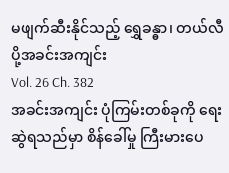မဖျက်ဆီးနိုင်သည့် ရွှေခန္ဓာ၊ တယ်လီပို့အခင်းအကျင်း
Vol. 26 Ch. 382
အခင်းအကျင်း ပုံကြမ်းတစ်ခုကို ရေးဆွဲရသည်မှာ စိန်ခေါ်မှု ကြီးမားပေ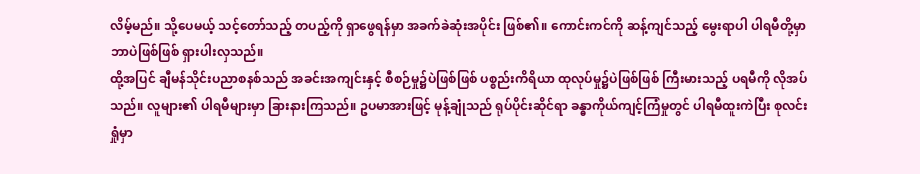လိမ့်မည်။ သို့ပေမယ့် သင့်တော်သည့် တပည့်ကို ရှာဖွေရန်မှာ အခက်ခဲဆုံးအပိုင်း ဖြစ်၏။ ကောင်းကင်ကို ဆန့်ကျင်သည့် မွေးရာပါ ပါရမီတို့မှာ ဘာပဲဖြစ်ဖြစ် ရှားပါးလှသည်။
ထို့အပြင် ချီမန်သိုင်းပညာစနစ်သည် အခင်းအကျင်းနှင့် စီစဉ်မှု၌ပဲဖြစ်ဖြစ် ပစ္စည်းကိရိယာ ထုလုပ်မှု၌ပဲဖြစ်ဖြစ် ကြီးမားသည့် ပရမီကို လိုအပ်သည်။ လူများ၏ ပါရမီများမှာ ခြားနားကြသည်။ ဥပမာအားဖြင့် မုန့်ချုံသည် ရုပ်ပိုင်းဆိုင်ရာ ခန္ဓာကိုယ်ကျင့်ကြံမှုတွင် ပါရမီထူးကဲပြီး စုလင်းရှုံမှာ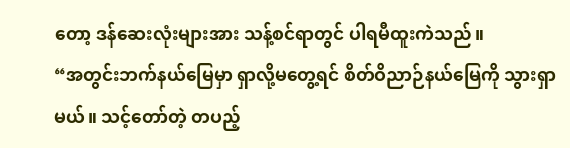တော့ ဒန်ဆေးလုံးများအား သန့်စင်ရာတွင် ပါရမီထူးကဲသည်။
“အတွင်းဘက်နယ်မြေမှာ ရှာလို့မတွေ့ရင် စိတ်ဝိညာဉ်နယ်မြေကို သွားရှာမယ်။ သင့်တော်တဲ့ တပည့်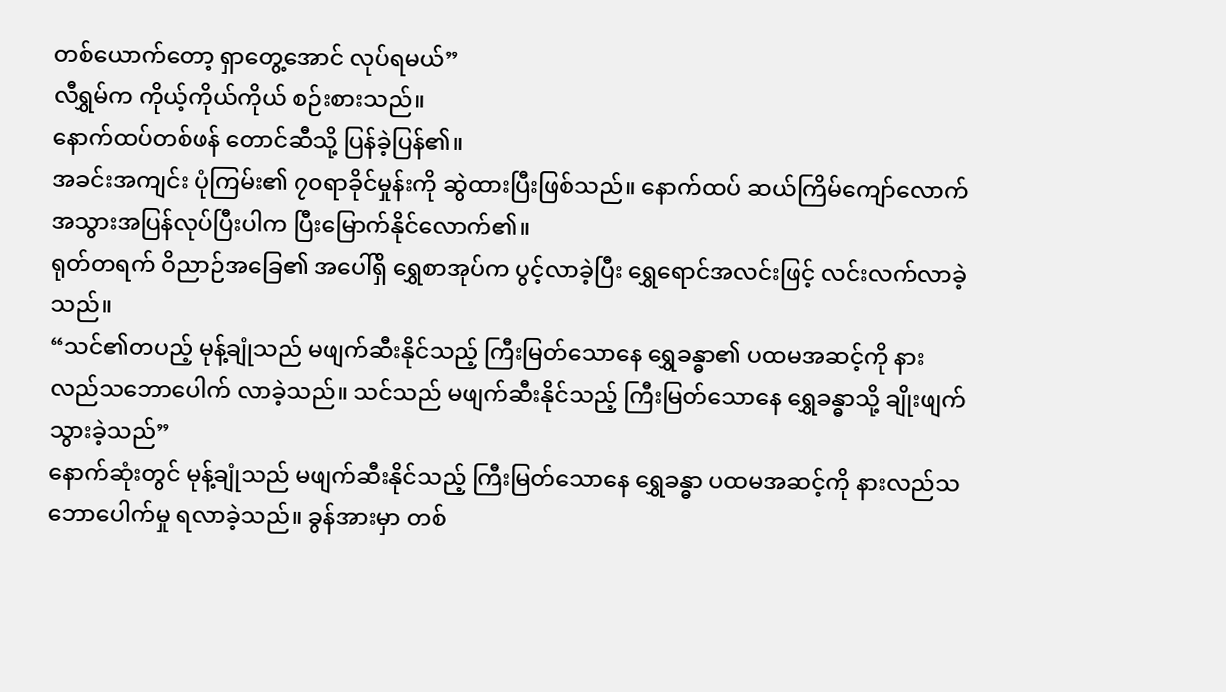တစ်ယောက်တော့ ရှာတွေ့အောင် လုပ်ရမယ်”
လီရွှမ်က ကိုယ့်ကိုယ်ကိုယ် စဉ်းစားသည်။
နောက်ထပ်တစ်ဖန် တောင်ဆီသို့ ပြန်ခဲ့ပြန်၏။
အခင်းအကျင်း ပုံကြမ်း၏ ၇၀ရာခိုင်မှုန်းကို ဆွဲထားပြီးဖြစ်သည်။ နောက်ထပ် ဆယ်ကြိမ်ကျော်လောက် အသွားအပြန်လုပ်ပြီးပါက ပြီးမြောက်နိုင်လောက်၏။
ရုတ်တရက် ဝိညာဉ်အခြေ၏ အပေါ်ရှိ ရွှေစာအုပ်က ပွင့်လာခဲ့ပြီး ရွှေရောင်အလင်းဖြင့် လင်းလက်လာခဲ့သည်။
“သင်၏တပည့် မုန့်ချုံသည် မဖျက်ဆီးနိုင်သည့် ကြီးမြတ်သောနေ ရွှေခန္ဓာ၏ ပထမအဆင့်ကို နားလည်သဘောပေါက် လာခဲ့သည်။ သင်သည် မဖျက်ဆီးနိုင်သည့် ကြီးမြတ်သောနေ ရွှေခန္ဓာသို့ ချိုးဖျက်သွားခဲ့သည်”
နောက်ဆုံးတွင် မုန့်ချုံသည် မဖျက်ဆီးနိုင်သည့် ကြီးမြတ်သောနေ ရွှေခန္ဓာ ပထမအဆင့်ကို နားလည်သဘောပေါက်မှု ရလာခဲ့သည်။ ခွန်အားမှာ တစ်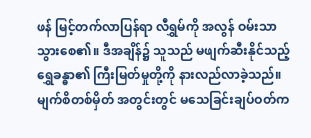ဖန် မြင့်တက်လာပြန်ရာ လီရွှမ်ကို အလွန် ဝမ်းသာသွားစေ၏။ ဒီအချိန်၌ သူသည် မဖျက်ဆီးနိုင်သည့် ရွှေခန္ဓာ၏ ကြီးမြတ်မှုတို့ကို နားလည်လာခဲ့သည်။
မျက်စိတစ်မှိတ် အတွင်းတွင် မသေခြင်းချပ်ဝတ်က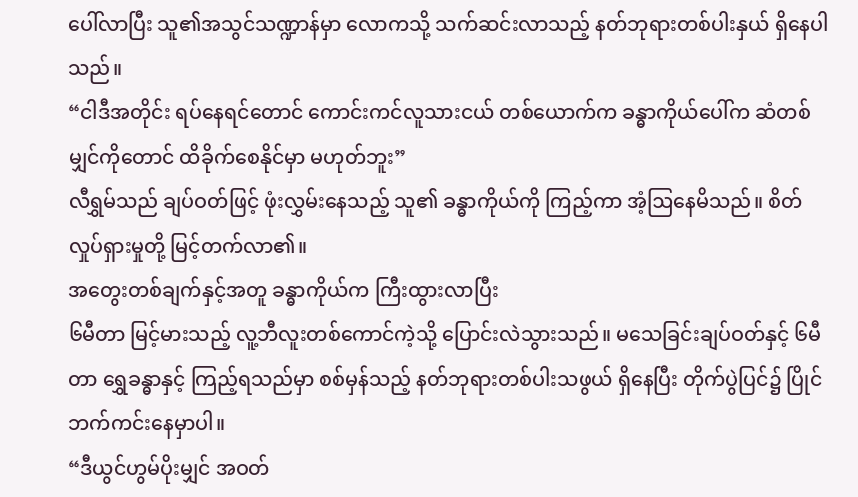ပေါ်လာပြီး သူ၏အသွင်သဏ္ဍာန်မှာ လောကသို့ သက်ဆင်းလာသည့် နတ်ဘုရားတစ်ပါးနှယ် ရှိနေပါသည်။
“ငါဒီအတိုင်း ရပ်နေရင်တောင် ကောင်းကင်လူသားငယ် တစ်ယောက်က ခန္ဓာကိုယ်ပေါ်က ဆံတစ်မျှင်ကိုတောင် ထိခိုက်စေနိုင်မှာ မဟုတ်ဘူး”
လီရွှမ်သည် ချပ်ဝတ်ဖြင့် ဖုံးလွှမ်းနေသည့် သူ၏ ခန္ဓာကိုယ်ကို ကြည့်ကာ အံ့ဩနေမိသည်။ စိတ်လှုပ်ရှားမှုတို့ မြင့်တက်လာ၏။
အတွေးတစ်ချက်နှင့်အတူ ခန္ဓာကိုယ်က ကြီးထွားလာပြီး
၆မီတာ မြင့်မားသည့် လူ့ဘီလူးတစ်ကောင်ကဲ့သို့ ပြောင်းလဲသွားသည်။ မသေခြင်းချပ်ဝတ်နှင့် ၆မီတာ ရွှေခန္ဓာနှင့် ကြည့်ရသည်မှာ စစ်မှန်သည့် နတ်ဘုရားတစ်ပါးသဖွယ် ရှိနေပြီး တိုက်ပွဲပြင်၌ ပြိုင်ဘက်ကင်းနေမှာပါ။
“ဒီယွင်ဟွမ်ပိုးမျှင် အဝတ်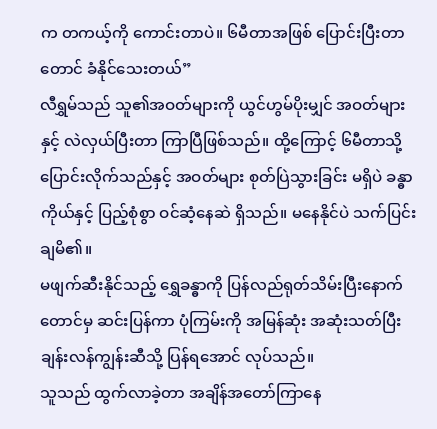က တကယ့်ကို ကောင်းတာပဲ။ ၆မီတာအဖြစ် ပြောင်းပြီးတာတောင် ခံနိုင်သေးတယ်”
လီရွှမ်သည် သူ၏အဝတ်များကို ယွင်ဟွမ်ပိုးမျှင် အဝတ်များနှင့် လဲလှယ်ပြီးတာ ကြာပြီဖြစ်သည်။ ထို့ကြောင့် ၆မီတာသို့ ပြောင်းလိုက်သည်နှင့် အဝတ်များ စုတ်ပြဲသွားခြင်း မရှိပဲ ခန္ဓာကိုယ်နှင့် ပြည့်စုံစွာ ဝင်ဆံ့နေဆဲ ရှိသည်။ မနေနိုင်ပဲ သက်ပြင်းချမိ၏။
မဖျက်ဆီးနိုင်သည့် ရွှေခန္ဓာကို ပြန်လည်ရုတ်သိမ်းပြီးနောက် တောင်မှ ဆင်းပြန်ကာ ပုံကြမ်းကို အမြန်ဆုံး အဆုံးသတ်ပြီး ချန်းလန်ကျွန်းဆီသို့ ပြန်ရအောင် လုပ်သည်။
သူသည် ထွက်လာခဲ့တာ အချိန်အတော်ကြာနေ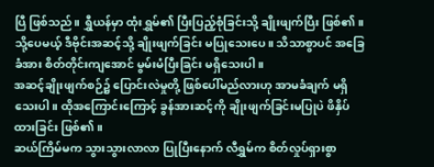ပြီ ဖြစ်သည်။ ရွှီယန်မှာ ထုံးရွှမ်၏ ပြီးပြည့်စုံခြင်းသို့ ချိုးဖျက်ပြီး ဖြစ်၏။ သို့ပေမယ့် ဒီဗိုင်းအဆင့်သို့ ချိုးဖျက်ခြင်း မပြုသေးပေ။ သိသာစွာပင် အခြေခံအား စိတ်တိုင်းကျအောင် မွမ်းမံပြီးခြင်း မရှိသေးပါ။
အဆင့်ချိုးဖျက်စဉ်၌ ပြောင်းလဲမှုတို့ ဖြစ်ပေါ်မည်လားဟု အာမခံချက် မရှိသေးပါ။ ထိုအကြောင်းကြောင့် ခွန်အားဆင့်ကို ချိုးဖျက်ခြင်းမပြုပဲ ဖိနှိပ်ထားခြင်း ဖြစ်၏။
ဆယ်ကြိမ်မက သွားသွားလာလာ ပြုပြီးနောက် လီရွှမ်က စိတ်လှုပ်ရှားစွာ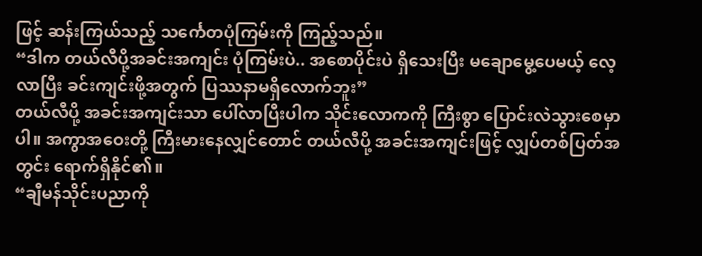ဖြင့် ဆန်းကြယ်သည့် သင်္ကေတပုံကြမ်းကို ကြည့်သည်။
“ဒါက တယ်လီပို့အခင်းအကျင်း ပုံကြမ်းပဲ.. အစောပိုင်းပဲ ရှိသေးပြီး မချောမွေ့ပေမယ့် လေ့လာပြီး ခင်းကျင်းဖို့အတွက် ပြဿနာမရှိလောက်ဘူး”
တယ်လီပို့ အခင်းအကျင်းသာ ပေါ်လာပြီးပါက သိုင်းလောကကို ကြီးစွာ ပြောင်းလဲသွားစေမှာပါ။ အကွာအဝေးတို့ ကြီးမားနေလျှင်တောင် တယ်လီပို့ အခင်းအကျင်းဖြင့် လျှပ်တစ်ပြတ်အတွင်း ရောက်ရှိနိုင်၏။
“ချီမန်သိုင်းပညာကို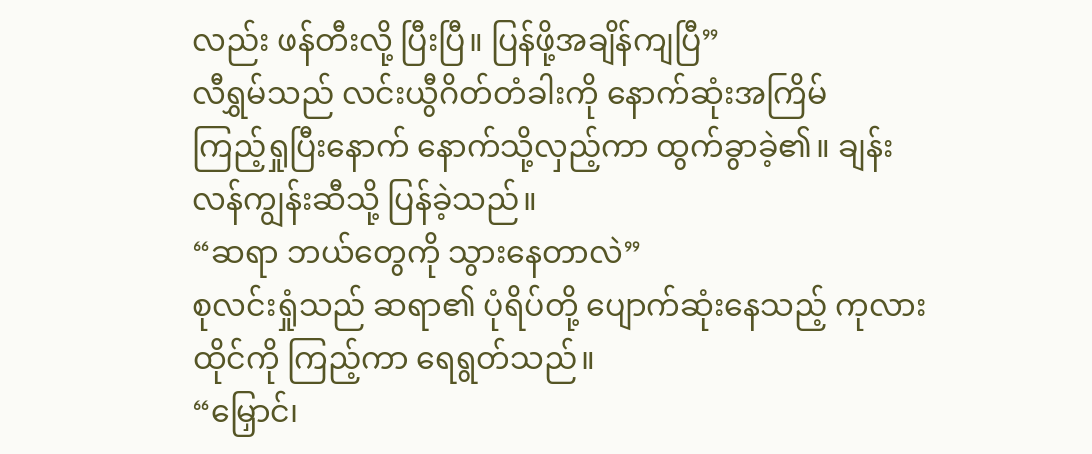လည်း ဖန်တီးလို့ ပြီးပြီ။ ပြန်ဖို့အချိန်ကျပြီ”
လီရွှမ်သည် လင်းယွီဂိတ်တံခါးကို နောက်ဆုံးအကြိမ်
ကြည့်ရှုပြီးနောက် နောက်သို့လှည့်ကာ ထွက်ခွာခဲ့၏။ ချန်းလန်ကျွန်းဆီသို့ ပြန်ခဲ့သည်။
“ဆရာ ဘယ်တွေကို သွားနေတာလဲ”
စုလင်းရှုံသည် ဆရာ၏ ပုံရိပ်တို့ ပျောက်ဆုံးနေသည့် ကုလားထိုင်ကို ကြည့်ကာ ရေရွတ်သည်။
“မြှောင်၊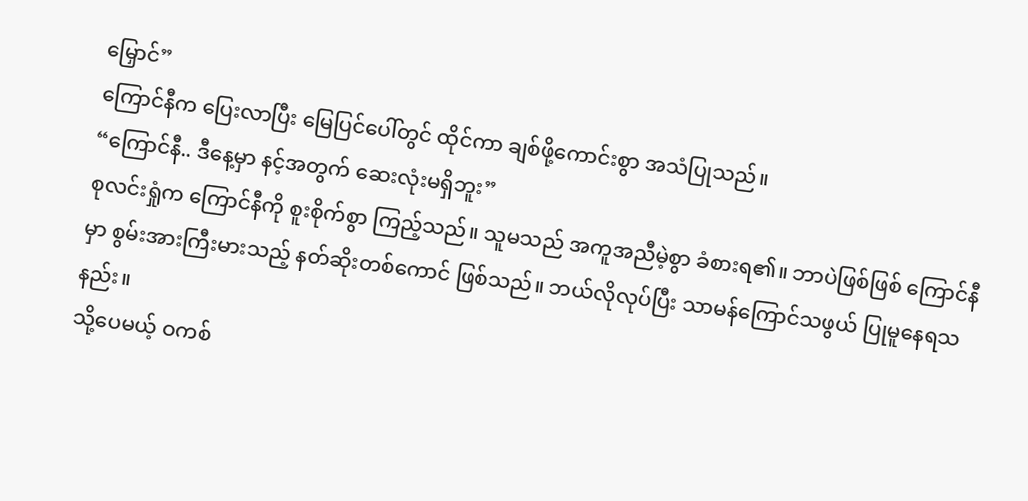မြှောင်”
ကြောင်နီက ပြေးလာပြီး မြေပြင်ပေါ်တွင် ထိုင်ကာ ချစ်ဖို့ကောင်းစွာ အသံပြုသည်။
“ကြောင်နီ.. ဒီနေ့မှာ နင့်အတွက် ဆေးလုံးမရှိဘူး”
စုလင်းရှုံက ကြောင်နီကို စူးစိုက်စွာ ကြည့်သည်။ သူမသည် အကူအညီမဲ့စွာ ခံစားရ၏။ ဘာပဲဖြစ်ဖြစ် ကြောင်နီမှာ စွမ်းအားကြီးမားသည့် နတ်ဆိုးတစ်ကောင် ဖြစ်သည်။ ဘယ်လိုလုပ်ပြီး သာမန်ကြောင်သဖွယ် ပြုမူနေရသနည်း။
သို့ပေမယ့် ဝကစ်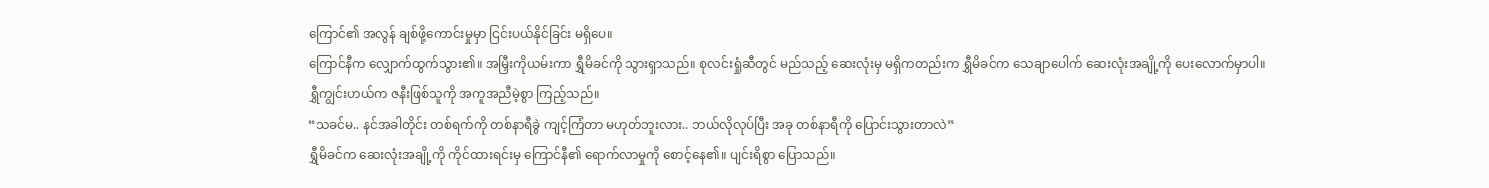ကြောင်၏ အလွန် ချစ်ဖို့ကောင်းမှုမှာ ငြင်းပယ်နိုင်ခြင်း မရှိပေ။
ကြောင်နီက လျှောက်ထွက်သွား၏။ အမြှီးကိုယမ်းကာ ရွှီမိခင်ကို သွားရှာသည်။ စုလင်းရှုံဆီတွင် မည်သည့် ဆေးလုံးမှ မရှိကတည်းက ရွှီမိခင်က သေချာပေါက် ဆေးလုံးအချို့ကို ပေးလောက်မှာပါ။
ရွှီကျွင်းဟယ်က ဇနီးဖြစ်သူကို အကူအညီမဲ့စွာ ကြည့်သည်။
“သခင်မ.. နင်အခါတိုင်း တစ်ရက်ကို တစ်နာရီခွဲ ကျင့်ကြံတာ မဟုတ်ဘူးလား.. ဘယ်လိုလုပ်ပြီး အခု တစ်နာရီကို ပြောင်းသွားတာလဲ”
ရွှီမိခင်က ဆေးလုံးအချို့ကို ကိုင်ထားရင်းမှ ကြောင်နီ၏ ရောက်လာမှုကို စောင့်နေ၏။ ပျင်းရိစွာ ပြောသည်။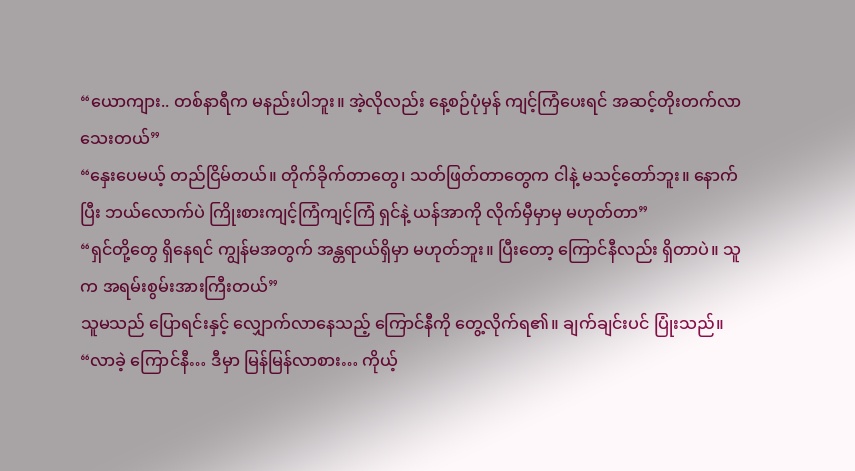“ယောကျား.. တစ်နာရီက မနည်းပါဘူး။ အဲ့လိုလည်း နေ့စဉ်ပုံမှန် ကျင့်ကြံပေးရင် အဆင့်တိုးတက်လာသေးတယ်”
“နှေးပေမယ့် တည်ငြိမ်တယ်။ တိုက်ခိုက်တာတွေ၊ သတ်ဖြတ်တာတွေက ငါနဲ့ မသင့်တော်ဘူး။ နောက်ပြီး ဘယ်လောက်ပဲ ကြိုးစားကျင့်ကြံကျင့်ကြံ ရှင်နဲ့ ယန်အာကို လိုက်မှီမှာမှ မဟုတ်တာ”
“ရှင်တို့တွေ ရှိနေရင် ကျွန်မအတွက် အန္တရာယ်ရှိမှာ မဟုတ်ဘူး။ ပြီးတော့ ကြောင်နီလည်း ရှိတာပဲ။ သူက အရမ်းစွမ်းအားကြီးတယ်”
သူမသည် ပြောရင်းနှင့် လျှောက်လာနေသည့် ကြောင်နီကို တွေ့လိုက်ရ၏။ ချက်ချင်းပင် ပြုံးသည်။
“လာခဲ့ ကြောင်နီ… ဒီမှာ မြန်မြန်လာစား… ကိုယ့်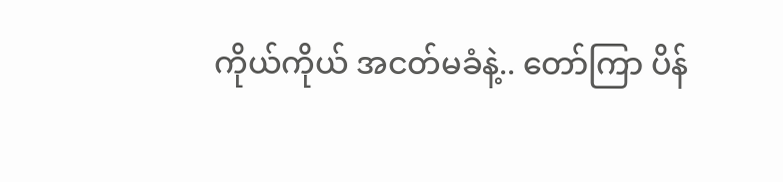ကိုယ်ကိုယ် အငတ်မခံနဲ့.. တော်ကြာ ပိန်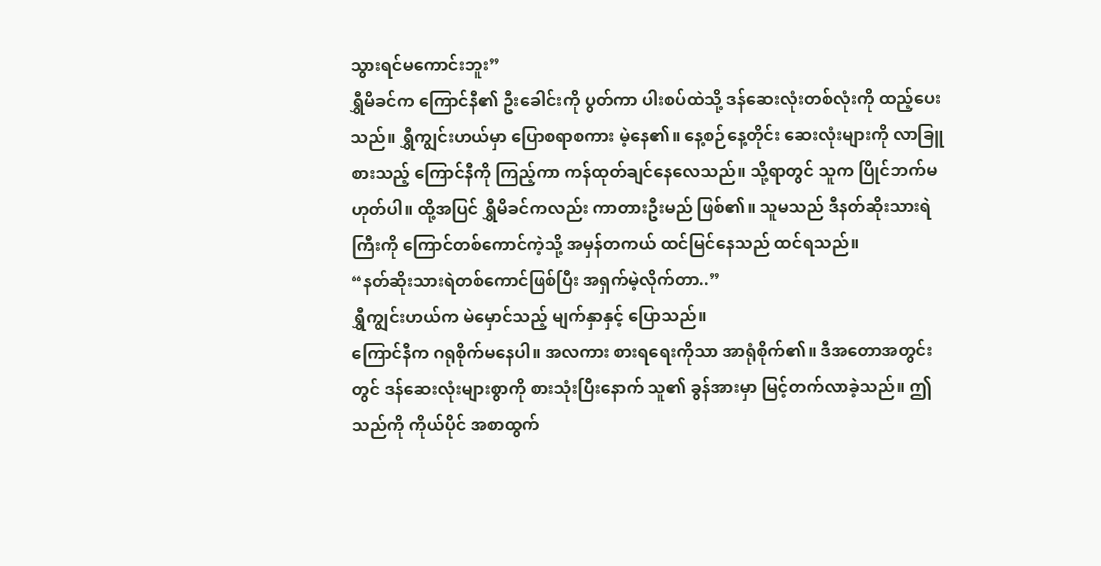သွားရင်မကောင်းဘူး”
ရွှီမိခင်က ကြောင်နီ၏ ဦးခေါင်းကို ပွတ်ကာ ပါးစပ်ထဲသို့ ဒန်ဆေးလုံးတစ်လုံးကို ထည့်ပေးသည်။ ရွှီကျွင်းဟယ်မှာ ပြောစရာစကား မဲ့နေ၏။ နေ့စဉ်နေ့တိုင်း ဆေးလုံးများကို လာခြူစားသည့် ကြောင်နီကို ကြည့်ကာ ကန်ထုတ်ချင်နေလေသည်။ သို့ရာတွင် သူက ပြိုင်ဘက်မဟုတ်ပါ။ ထို့အပြင် ရွှီမိခင်ကလည်း ကာတားဦးမည် ဖြစ်၏။ သူမသည် ဒီနတ်ဆိုးသားရဲကြီးကို ကြောင်တစ်ကောင်ကဲ့သို့ အမှန်တကယ် ထင်မြင်နေသည် ထင်ရသည်။
“နတ်ဆိုးသားရဲတစ်ကောင်ဖြစ်ပြီး အရှက်မဲ့လိုက်တာ..”
ရွှီကျွင်းဟယ်က မဲမှောင်သည့် မျက်နှာနှင့် ပြောသည်။
ကြောင်နီက ဂရုစိုက်မနေပါ။ အလကား စားရရေးကိုသာ အာရုံစိုက်၏။ ဒီအတောအတွင်းတွင် ဒန်ဆေးလုံးများစွာကို စားသုံးပြီးနောက် သူ၏ ခွန်အားမှာ မြင့်တက်လာခဲ့သည်။ ဤသည်ကို ကိုယ်ပိုင် အစာထွက်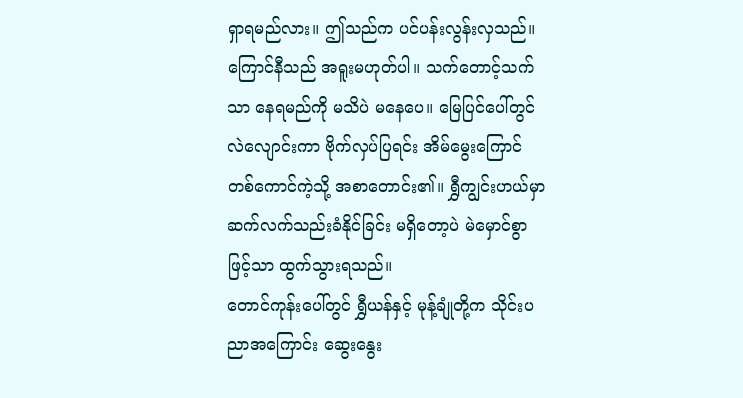ရှာရမည်လား။ ဤသည်က ပင်ပန်းလွန်းလှသည်။
ကြောင်နီသည် အရူးမဟုတ်ပါ။ သက်တောင့်သက်သာ နေရမည်ကို မသိပဲ မနေပေ။ မြေပြင်ပေါ်တွင် လဲလျောင်းကာ ဗိုက်လှပ်ပြရင်း အိမ်မွေးကြောင်တစ်ကောင်ကဲ့သို့ အစာတောင်း၏။ ရွှီကျွင်းဟယ်မှာ ဆက်လက်သည်းခံနိုင်ခြင်း မရှိတော့ပဲ မဲမှောင်စွာဖြင့်သာ ထွက်သွားရသည်။
တောင်ကုန်းပေါ်တွင် ရွှီယန်နှင့် မုန့်ချုံတို့က သိုင်းပညာအကြောင်း ဆွေးနွေး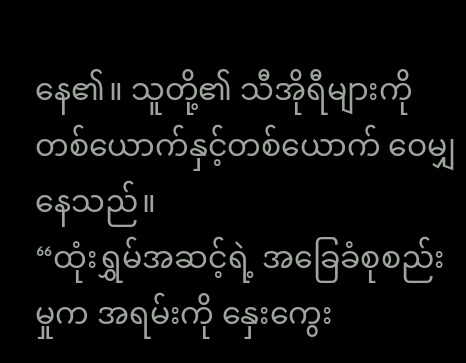နေ၏။ သူတို့၏ သီအိုရီများကို တစ်ယောက်နှင့်တစ်ယောက် ဝေမျှနေသည်။
“ထုံးရွှမ်အဆင့်ရဲ့ အခြေခံစုစည်းမှုက အရမ်းကို နှေးကွေး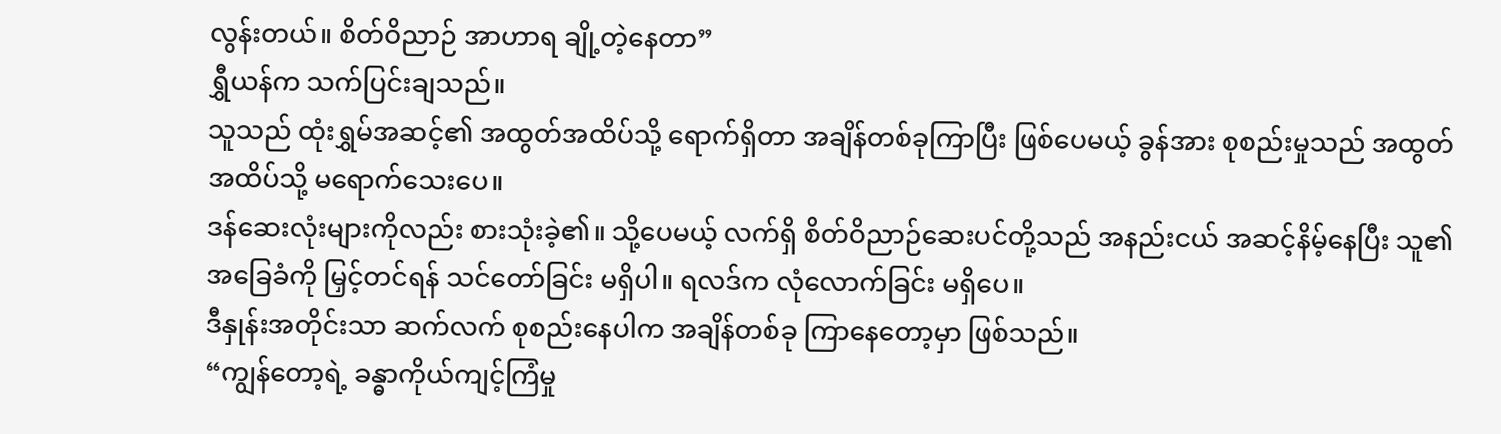လွန်းတယ်။ စိတ်ဝိညာဉ် အာဟာရ ချို့တဲ့နေတာ”
ရွှီယန်က သက်ပြင်းချသည်။
သူသည် ထုံးရွှမ်အဆင့်၏ အထွတ်အထိပ်သို့ ရောက်ရှိတာ အချိန်တစ်ခုကြာပြီး ဖြစ်ပေမယ့် ခွန်အား စုစည်းမှုသည် အထွတ်အထိပ်သို့ မရောက်သေးပေ။
ဒန်ဆေးလုံးများကိုလည်း စားသုံးခဲ့၏။ သို့ပေမယ့် လက်ရှိ စိတ်ဝိညာဉ်ဆေးပင်တို့သည် အနည်းငယ် အဆင့်နိမ့်နေပြီး သူ၏ အခြေခံကို မြှင့်တင်ရန် သင်တော်ခြင်း မရှိပါ။ ရလဒ်က လုံလောက်ခြင်း မရှိပေ။
ဒီနှုန်းအတိုင်းသာ ဆက်လက် စုစည်းနေပါက အချိန်တစ်ခု ကြာနေတော့မှာ ဖြစ်သည်။
“ကျွန်တော့ရဲ့ ခန္ဓာကိုယ်ကျင့်ကြံမှု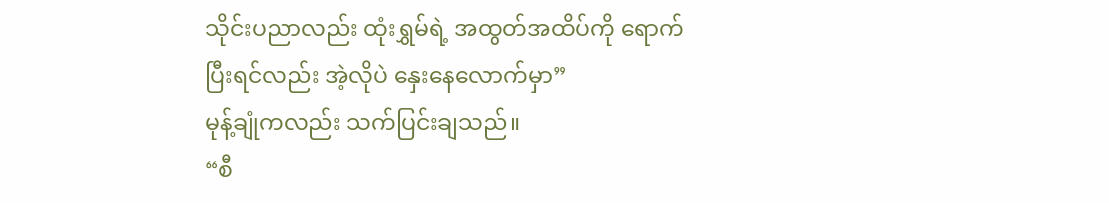သိုင်းပညာလည်း ထုံးရွှမ်ရဲ့ အထွတ်အထိပ်ကို ရောက်ပြီးရင်လည်း အဲ့လိုပဲ နှေးနေလောက်မှာ”
မုန့်ချုံကလည်း သက်ပြင်းချသည်။
“စီ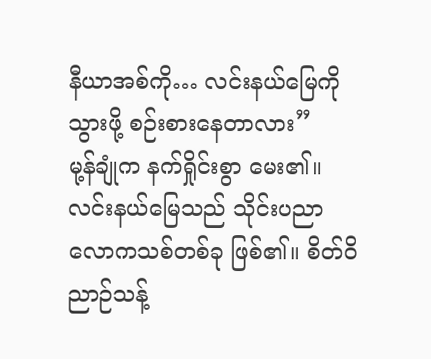နီယာအစ်ကို… လင်းနယ်မြေကို သွားဖို့ စဉ်းစားနေတာလား”
မု့န်ချုံက နက်ရှိုင်းစွာ မေး၏။
လင်းနယ်မြေသည် သိုင်းပညာ လောကသစ်တစ်ခု ဖြစ်၏။ စိတ်ဝိညာဉ်သန့်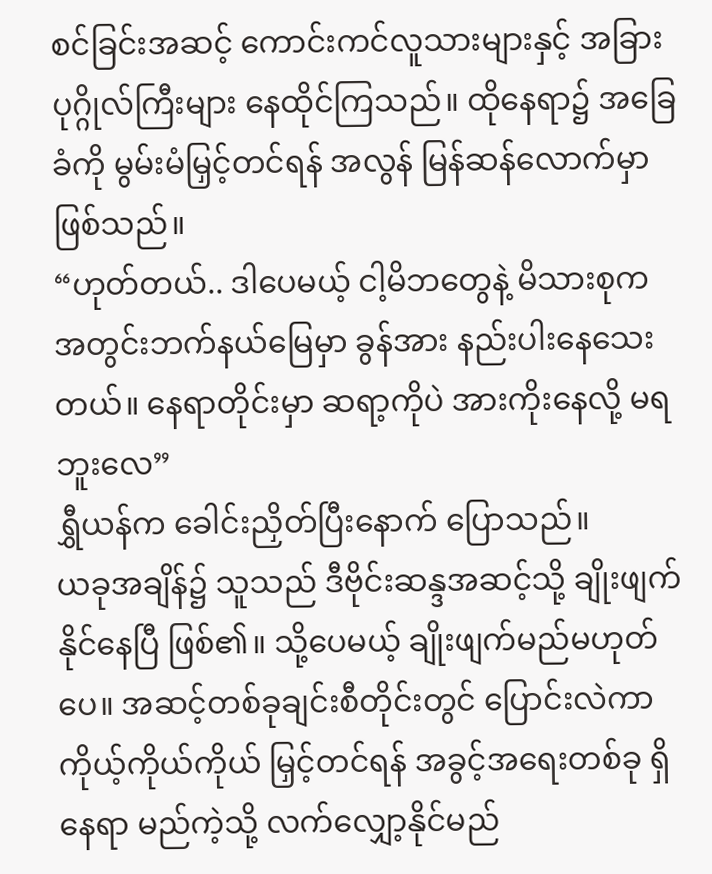စင်ခြင်းအဆင့် ကောင်းကင်လူသားများနှင့် အခြား ပုဂ္ဂိုလ်ကြီးများ နေထိုင်ကြသည်။ ထိုနေရာ၌ အခြေခံကို မွမ်းမံမြှင့်တင်ရန် အလွန် မြန်ဆန်လောက်မှာ ဖြစ်သည်။
“ဟုတ်တယ်.. ဒါပေမယ့် ငါ့မိဘတွေနဲ့ မိသားစုက အတွင်းဘက်နယ်မြေမှာ ခွန်အား နည်းပါးနေသေးတယ်။ နေရာတိုင်းမှာ ဆရာ့ကိုပဲ အားကိုးနေလို့ မရဘူးလေ”
ရွှီယန်က ခေါင်းညှိတ်ပြီးနောက် ပြောသည်။
ယခုအချိန်၌ သူသည် ဒီဗိုင်းဆန္ဒအဆင့်သို့ ချိုးဖျက်နိုင်နေပြီ ဖြစ်၏။ သို့ပေမယ့် ချိုးဖျက်မည်မဟုတ်ပေ။ အဆင့်တစ်ခုချင်းစီတိုင်းတွင် ပြောင်းလဲကာ ကိုယ့်ကိုယ်ကိုယ် မြှင့်တင်ရန် အခွင့်အရေးတစ်ခု ရှိနေရာ မည်ကဲ့သို့ လက်လျှော့နိုင်မည်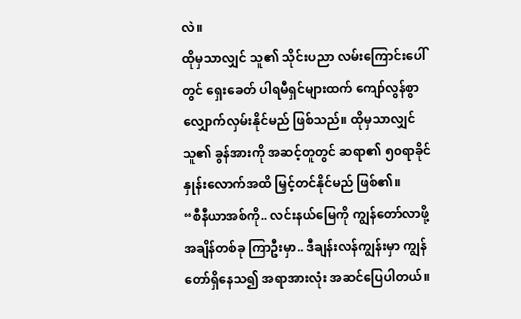လဲ။
ထိုမှသာလျှင် သူ၏ သိုင်းပညာ လမ်းကြောင်းပေါ်တွင် ရှေးခေတ် ပါရမီရှင်များထက် ကျော်လွန်စွာ လျှောက်လှမ်းနိုင်မည် ဖြစ်သည်။ ထိုမှသာလျှင် သူ၏ ခွန်အားကို အဆင့်တူတွင် ဆရာ၏ ၅၀ရာခိုင်နှုန်းလောက်အထိ မြှင့်တင်နိုင်မည် ဖြစ်၏။
“စီနီယာအစ်ကို.. လင်းနယ်မြေကို ကျွန်တော်လာဖို့ အချိန်တစ်ခု ကြာဦးမှာ.. ဒီချန်းလန်ကျွန်းမှာ ကျွန်တော်ရှိနေသ၍ အရာအားလုံး အဆင်ပြေပါတယ်။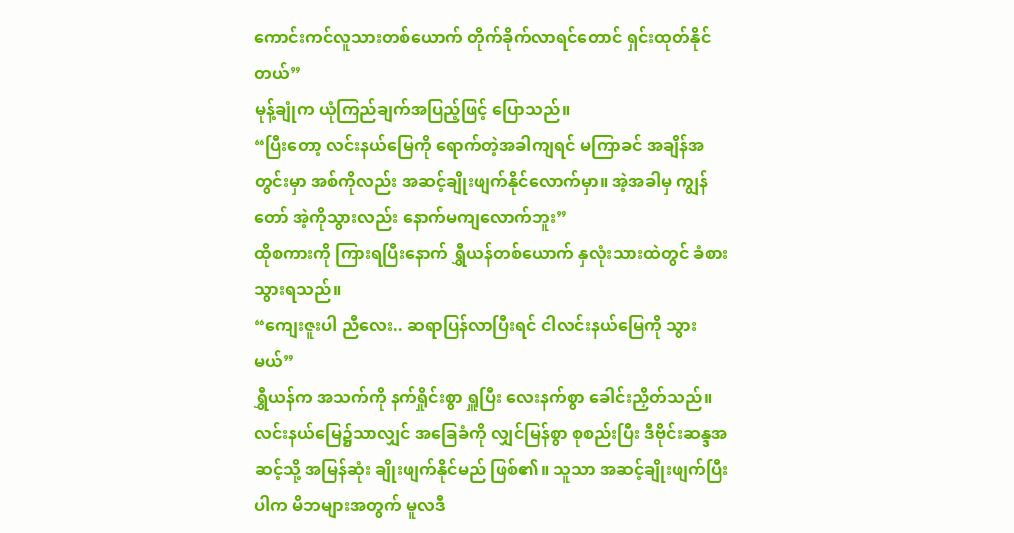ကောင်းကင်လူသားတစ်ယောက် တိုက်ခိုက်လာရင်တောင် ရှင်းထုတ်နိုင်တယ်”
မုန့်ချုံက ယုံကြည်ချက်အပြည့်ဖြင့် ပြောသည်။
“ပြီးတော့ လင်းနယ်မြေကို ရောက်တဲ့အခါကျရင် မကြာခင် အချိန်အတွင်းမှာ အစ်ကိုလည်း အဆင့်ချိုးဖျက်နိုင်လောက်မှာ။ အဲ့အခါမှ ကျွန်တော် အဲ့ကိုသွားလည်း နောက်မကျလောက်ဘူး”
ထိုစကားကို ကြားရပြီးနောက် ရွှီယန်တစ်ယောက် နှလုံးသားထဲတွင် ခံစားသွားရသည်။
“ကျေးဇူးပါ ညီလေး.. ဆရာပြန်လာပြီးရင် ငါလင်းနယ်မြေကို သွားမယ်”
ရွှီယန်က အသက်ကို နက်ရှိုင်းစွာ ရှူပြီး လေးနက်စွာ ခေါင်းညှိတ်သည်။
လင်းနယ်မြေ၌သာလျှင် အခြေခံကို လျှင်မြန်စွာ စုစည်းပြီး ဒီဗိုင်းဆန္ဒအဆင့်သို့ အမြန်ဆုံး ချိုးဖျက်နိုင်မည် ဖြစ်၏။ သူသာ အဆင့်ချိုးဖျက်ပြီးပါက မိဘများအတွက် မူလဒီ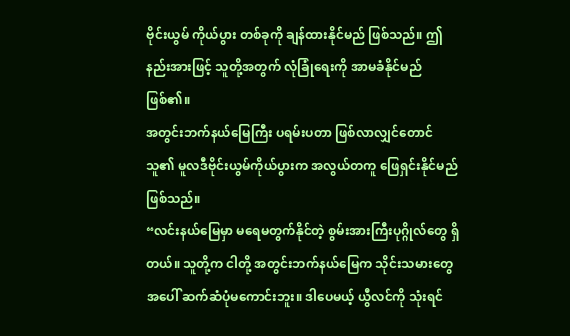ဗိုင်းယွမ် ကိုယ်ပွား တစ်ခုကို ချန်ထားနိုင်မည် ဖြစ်သည်။ ဤနည်းအားဖြင့် သူတို့အတွက် လုံခြုံရေးကို အာမခံနိုင်မည် ဖြစ်၏။
အတွင်းဘက်နယ်မြေကြီး ပရမ်းပတာ ဖြစ်လာလျှင်တောင် သူ၏ မူလဒီဗိုင်းယွမ်ကိုယ်ပွားက အလွယ်တကူ ဖြေရှင်းနိုင်မည် ဖြစ်သည်။
“လင်းနယ်မြေမှာ မရေမတွက်နိုင်တဲ့ စွမ်းအားကြီးပုဂ္ဂိုလ်တွေ ရှိတယ်။ သူတို့က ငါတို့ အတွင်းဘက်နယ်မြေက သိုင်းသမားတွေအပေါ် ဆက်ဆံပုံမကောင်းဘူး။ ဒါပေမယ့် ယွီလင်ကို သုံးရင်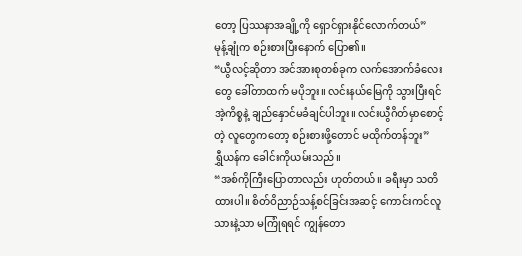တော့ ပြဿနာအချို့ကို ရှောင်ရှားနိုင်လောက်တယ်”
မုန့်ချုံက စဉ်းစားပြီးနောက် ပြော၏။
“ယွီလင့်ဆိုတာ အင်အားစုတစ်ခုက လက်အောက်ခံလေးတွေ ခေါ်တာထက် မပိုဘူး။ လင်းနယ်မြေကို သွားပြီးရင် အဲ့ကိစ္စနဲ့ ချည်နှောင်မခံချင်ပါဘူး။ လင်းယွီဂိတ်မှာစောင့်တဲ့ လူတွေကတော့ စဉ်းစားဖို့တောင် မထိုက်တန်ဘူး”
ရွှီယန်က ခေါင်းကိုယမ်းသည်။
“အစ်ကိုကြီးပြောတာလည်း ဟုတ်တယ်။ ခရီးမှာ သတိထားပါ။ စိတ်ဝိညာဉ်သန့်စင်ခြင်းအဆင့် ကောင်းကင်လူသားနဲ့သာ မကြုံရရင် ကျွန်တော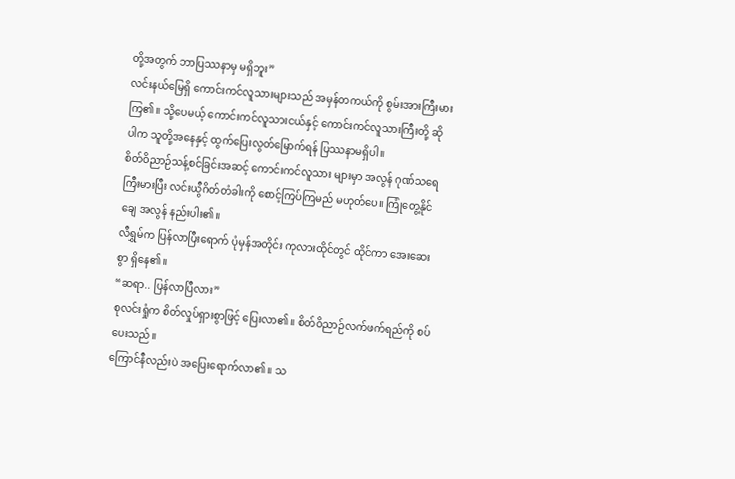တို့အတွက် ဘာပြဿနာမှ မရှိဘူး”
လင်းနယ်မြေရှိ ကောင်းကင်လူသားများသည် အမှန်တကယ်ကို စွမ်းအားကြီးမားကြ၏။ သို့ပေမယ့် ကောင်းကင်လူသားငယ်နှင့် ကောင်းကင်လူသားကြီးတို့ ဆိုပါက သူတို့အနေနှင့် ထွက်ပြေးလွတ်မြောက်ရန် ပြဿနာမရှိပါ။
စိတ်ဝိညာဉ်သန့်စင်ခြင်းအဆင့် ကောင်းကင်လူသား များမှာ အလွန် ဂုဏ်သရေကြီးမားပြီး လင်းယွီဂိတ်တံခါးကို စောင့်ကြပ်ကြမည် မဟုတ်ပေ။ ကြုံတွေ့နိုင်ချေ အလွန် နည်းပါး၏။
လီရွှမ်က ပြန်လာပြီးရောက် ပုံမှန်အတိုင်း ကုလားထိုင်တွင် ထိုင်ကာ အေးဆေးစွာ ရှိနေ၏။
“ဆရာ.. ပြန်လာပြီလား”
စုလင်းရှုံက စိတ်လှုပ်ရှားစွာဖြင့် ပြေးလာ၏။ စိတ်ဝိညာဉ်လက်ဖက်ရည်ကို စပ်ပေးသည်။
ကြောင်နီလည်းပဲ အပြေးရောက်လာ၏။ သ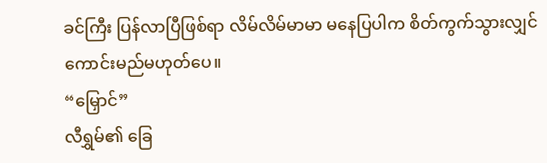ခင်ကြီး ပြန်လာပြီဖြစ်ရာ လိမ်လိမ်မာမာ မနေပြပါက စိတ်ကွက်သွားလျှင် ကောင်းမည်မဟုတ်ပေ။
“မြှောင်”
လီရွှမ်၏ ခြေ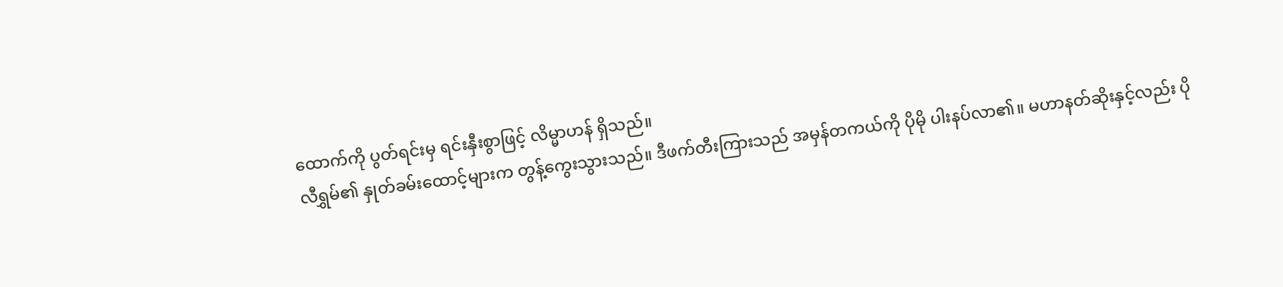ထောက်ကို ပွတ်ရင်းမှ ရင်းနှီးစွာဖြင့် လိမ္မာဟန် ရှိသည်။
လီရွှမ်၏ နှုတ်ခမ်းထောင့်များက တွန့်ကွေးသွားသည်။ ဒီဖက်တီးကြားသည် အမှန်တကယ်ကို ပိုမို ပါးနပ်လာ၏။ မဟာနတ်ဆိုးနှင့်လည်း ပို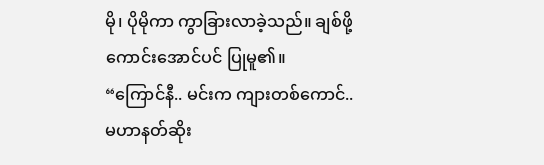မို၊ ပိုမိုကာ ကွာခြားလာခဲ့သည်။ ချစ်ဖို့ကောင်းအောင်ပင် ပြုမူ၏။
“ကြောင်နီ.. မင်းက ကျားတစ်ကောင်.. မဟာနတ်ဆိုး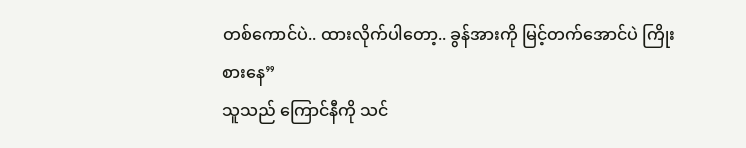တစ်ကောင်ပဲ.. ထားလိုက်ပါတော့.. ခွန်အားကို မြင့်တက်အောင်ပဲ ကြိုးစားနေ”
သူသည် ကြောင်နီကို သင်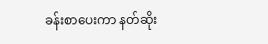ခန်းစာပေးကာ နတ်ဆိုး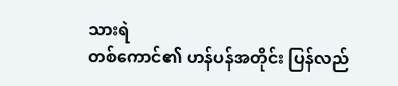သားရဲ
တစ်ကောင်၏ ဟန်ပန်အတိုင်း ပြန်လည်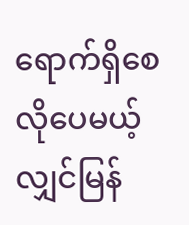ရောက်ရှိစေလိုပေမယ့် လျှင်မြန်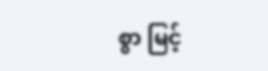စွာ မြင့်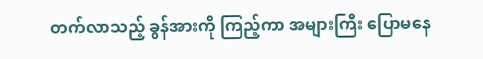တက်လာသည့် ခွန်အားကို ကြည့်ကာ အများကြီး ပြောမနေ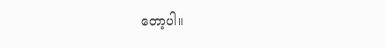တော့ပါ။